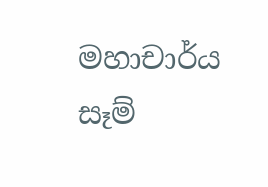මහාචාර්ය සෑම්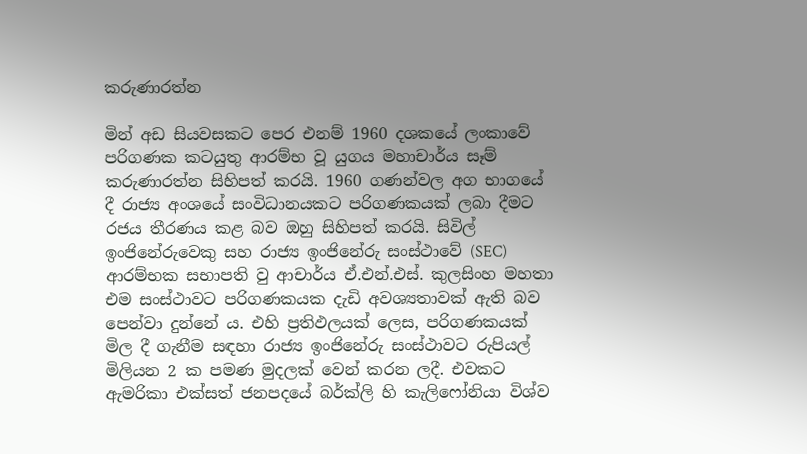කරුණාරත්න

මින් අඩ සියවසකට පෙර එනම් 1960 දශකයේ ලංකාවේ පරිගණක කටයුතු ආරම්භ වූ යුගය මහාචාර්ය සෑම් කරුණාරත්න සිහිපත් කරයි. 1960 ගණන්වල අග භාගයේ දී රාජ්‍ය අංශයේ සංවිධානයකට පරිගණකයක් ලබා දීමට රජය තීරණය කළ බව ඔහු සිහිපත් කරයි. සිවිල් ඉංජිනේරුවෙකු සහ රාජ්‍ය ඉංජිනේරු සංස්ථාවේ (SEC) ආරම්භක සභාපති වු ආචාර්ය ඒ.එන්.එස්. කුලසිංහ මහතා එම සංස්ථාවට පරිගණකයක දැඩි අවශ්‍යතාවක් ඇති බව පෙන්වා දුන්නේ ය. එහි ප්‍රතිඵලයක් ලෙස, පරිගණකයක් මිල දී ගැනීම සඳහා රාජ්‍ය ඉංජිනේරු සංස්ථාවට රුපියල් මිලියන 2 ක පමණ මුදලක් වෙන් කරන ලදී. එවකට ඇමරිකා එක්සත් ජනපදයේ බර්ක්ලි හි කැලිෆෝනියා විශ්ව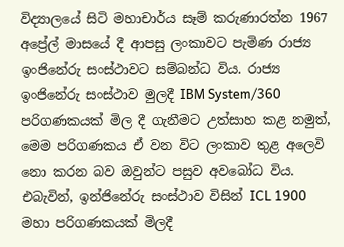විද්‍යාලයේ සිටි මහාචාර්ය සෑම් කරුණාරත්න 1967 අප්‍රේල් මාසයේ දී ආපසු ලංකාවට පැමිණ රාජ්‍ය ඉංජිනේරු සංස්ථාවට සම්බන්ධ විය. රාජ්‍ය ඉංජිනේරු සංස්ථාව මුලදී IBM System/360 පරිගණකයක් මිල දී ගැනීමට උත්සාහ කළ නමුත්, මෙම පරිගණකය ඒ වන විට ලංකාව තුළ අලෙවි නො කරන බව ඔවුන්ට පසුව අවබෝධ විය. එබැවින්, ඉන්ජිනේරු සංස්ථාව විසින් ICL 1900 මහා පරිගණකයක් මිලදී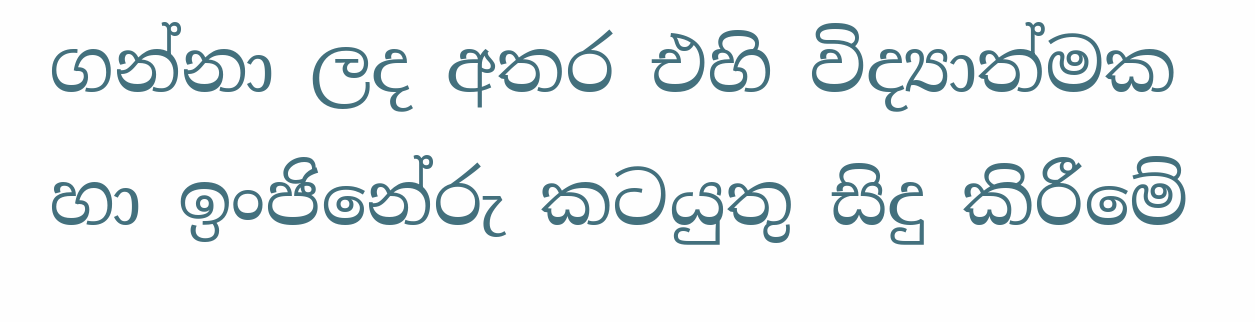ගන්නා ලද අතර එහි විද්‍යාත්මක හා ඉංජිනේරු කටයුතු සිදු කිරීමේ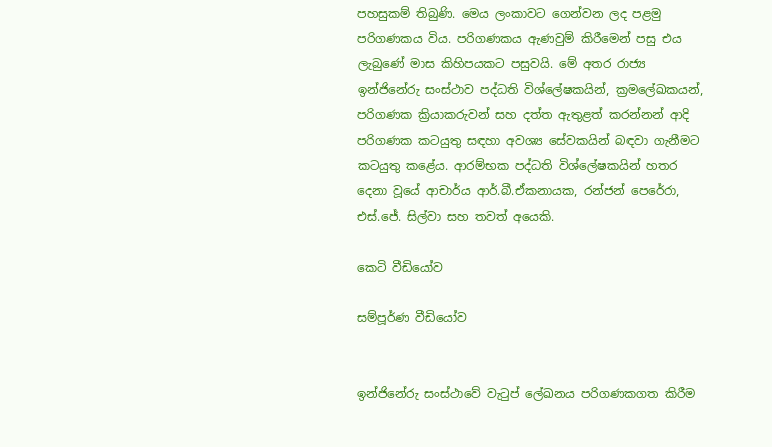පහසුකම් තිබුණි. මෙය ලංකාවට ගෙන්වන ලද පළමු පරිගණකය විය. පරිගණකය ඇණවුම් කිරීමෙන් පසු එය ලැබුණේ මාස කිහිපයකට පසුවයි. මේ අතර රාජ්‍ය ඉන්ජිනේරු සංස්ථාව පද්ධති විශ්ලේෂකයින්, ක්‍රමලේඛකයන්, පරිගණක ක්‍රියාකරුවන් සහ දත්ත ඇතුළත් කරන්නන් ආදි පරිගණක කටයුතු සඳහා අවශ්‍ය සේවකයින් බඳවා ගැනීමට කටයුතු කළේය. ආරම්භක පද්ධති විශ්ලේෂකයින් හතර දෙනා වූයේ ආචාර්ය ආර්.බී.ඒකනායක, රන්ජන් පෙරේරා, එස්.ජේ. සිල්වා සහ තවත් අයෙකි.

කෙටි වීඩියෝව

සම්පූර්ණ වීඩියෝව


ඉන්ජිනේරු සංස්ථාවේ වැටුප් ලේඛනය පරිගණකගත කිරීම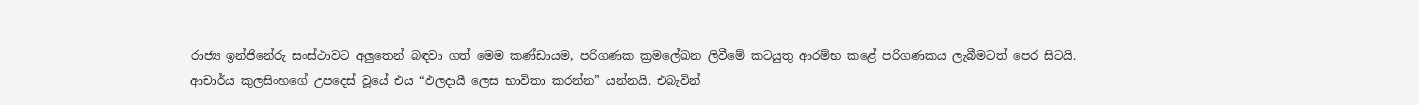රාජ්‍ය ඉන්ජිනේරු සංස්ථාවට අලුතෙන් බඳවා ගත් මෙම කණ්ඩායම, පරිගණක ක්‍රමලේඛන ලිවීමේ කටයුතු ආරම්භ කළේ පරිගණකය ලැබීමටත් පෙර සිටයි. ආචාර්ය කුලසිංහගේ උපදෙස් වූයේ එය “ඵලදායී ලෙස භාවිතා කරන්න” යන්නයි. එබැවින්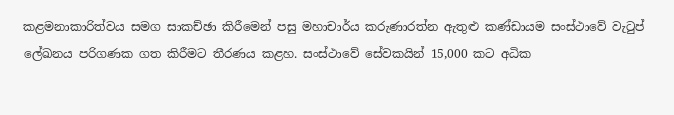කළමනාකාරිත්වය සමග සාකච්ඡා කිරීමෙන් පසු මහාචාර්ය කරුණාරත්න ඇතුළු කණ්ඩායම සංස්ථාවේ වැටුප් ලේඛනය පරිගණක ගත කිරීමට තීරණය කළහ. සංස්ථාවේ සේවකයින් 15,000 කට අධික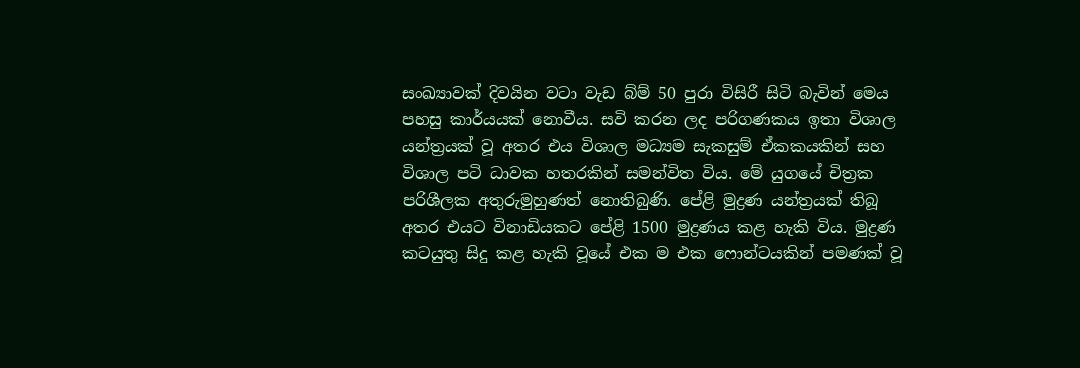සංඛ්‍යාවක් දිවයින වටා වැඩ බ්ම් 50 පුරා විසිරී සිටි බැවින් මෙය පහසු කාර්යයක් නොවීය. සවි කරන ලද පරිගණකය ඉතා විශාල යන්ත්‍රයක් වූ අතර එය විශාල මධ්‍යම සැකසුම් ඒකකයකින් සහ විශාල පටි ධාවක හතරකින් සමන්විත විය. මේ යුගයේ චිත්‍රක පරිශීලක අතුරුමුහුණත් නොතිබුණි. පේළි මුද්‍රණ යන්ත්‍රයක් තිබූ අතර එයට විනාඩියකට පේළි 1500 මුද්‍රණය කළ හැකි විය. මුද්‍රණ කටයුතු සිදු කළ හැකි වූයේ එක ම එක ෆොන්ටයකින් පමණක් වූ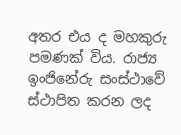අතර එය ද මහකුරු පමණක් විය. රාජ්‍ය ඉංජිනේරු සංස්ථාවේ ස්ථාපිත කරන ලද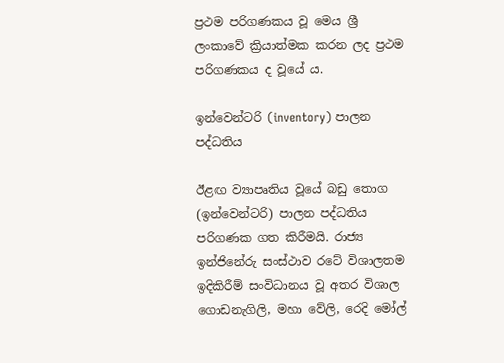ප්‍රථම පරිගණකය වූ මෙය ශ්‍රී ලංකාවේ ක්‍රියාත්මක කරන ලද ප්‍රථම පරිගණකය ද වූයේ ය.

ඉන්වෙන්ටරි (inventory) පාලන පද්ධතිය

ඊළඟ ව්‍යාපෘතිය වූයේ බඩු තොග (ඉන්වෙන්ටරි) පාලන පද්ධතිය පරිගණක ගත කිරීමයි. රාජ්‍ය ඉන්ජිනේරු සංස්ථාව රටේ විශාලතම ඉදිකිරීම් සංවිධානය වූ අතර විශාල ගොඩනැගිලි, මහා වේලි, රෙදි මෝල්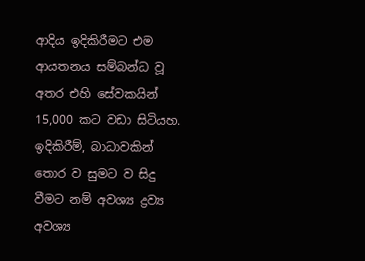ආදිය ඉදිකිරීමට එම ආයතනය සම්බන්ධ වූ අතර එහි සේවකයින් 15,000 කට වඩා සිටියහ. ඉදිකිරීම්, බාධාවකින් තොර ව සුමට ව සිදු වීමට නම් අවශ්‍ය ද්‍රව්‍ය අවශ්‍ය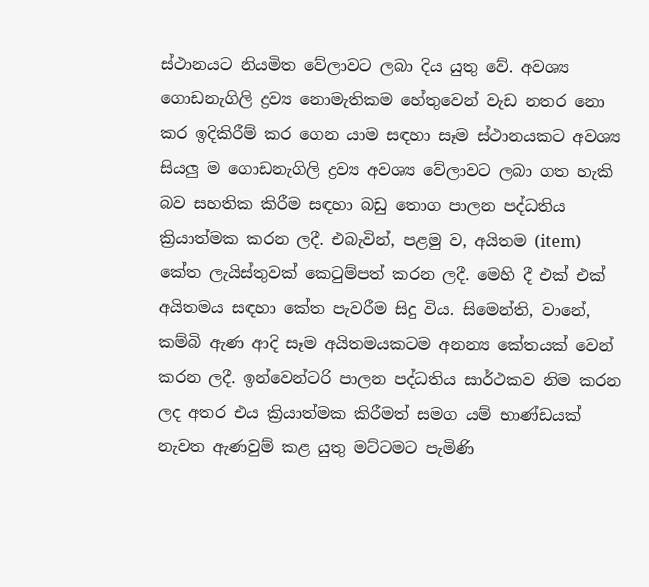ස්ථානයට නියමිත වේලාවට ලබා දිය යුතු වේ. අවශ්‍ය ගොඩනැගිලි ද්‍රව්‍ය නොමැතිකම හේතුවෙන් වැඩ නතර නො කර ඉදිකිරීම් කර ගෙන යාම සඳහා සෑම ස්ථානයකට අවශ්‍ය සියලු ම ගොඩනැගිලි ද්‍රව්‍ය අවශ්‍ය වේලාවට ලබා ගත හැකි බව සහතික කිරීම සඳහා බඩු තොග පාලන පද්ධතිය ක්‍රියාත්මක කරන ලදී. එබැවින්, පළමු ව, අයිතම (item) කේත ලැයිස්තුවක් කෙටුම්පත් කරන ලදී. මෙහි දී එක් එක් අයිතමය සඳහා කේත පැවරීම සිදු විය. සිමෙන්ති, වානේ, කම්බි ඇණ ආදි සෑම අයිතමයකටම අනන්‍ය කේතයක් වෙන් කරන ලදී. ඉන්වෙන්ටරි පාලන පද්ධතිය සාර්ථකව නිම කරන ලද අතර එය ක්‍රියාත්මක කිරීමත් සමග යම් භාණ්ඩයක් නැවත ඇණවුම් කළ යුතු මට්ටමට පැමිණි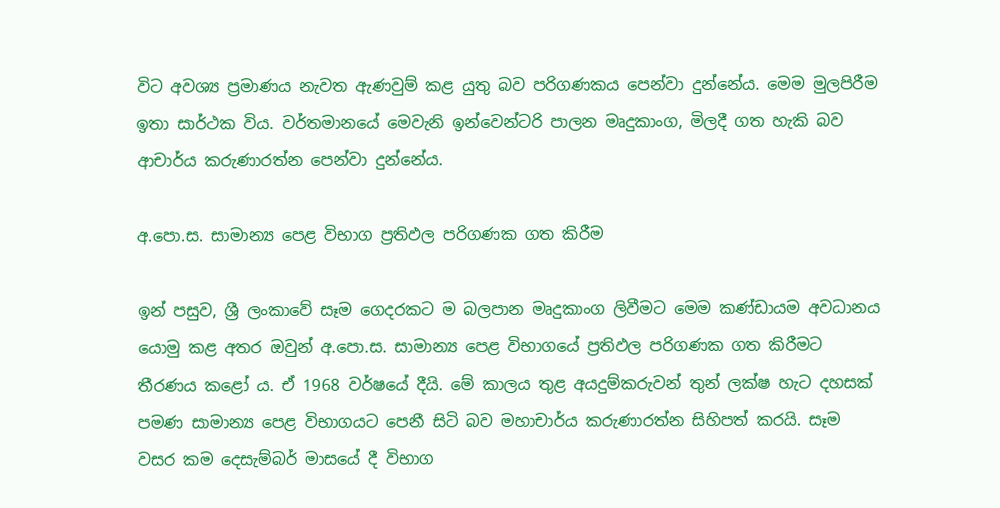විට අවශ්‍ය ප්‍රමාණය නැවත ඇණවුම් කළ යුතු බව පරිගණකය පෙන්වා දුන්නේය. මෙම මුලපිරීම ඉතා සාර්ථක විය. වර්තමානයේ මෙවැනි ඉන්වෙන්ටරි පාලන මෘදුකාංග, මිලදී ගත හැකි බව ආචාර්ය කරුණාරත්න පෙන්වා දුන්නේය.

අ.පො.ස. සාමාන්‍ය පෙළ විභාග ප්‍රතිඵල පරිගණක ගත කිරීම

ඉන් පසුව, ශ්‍රී ලංකාවේ සෑම ගෙදරකට ම බලපාන මෘදුකාංග ලිවීමට මෙම කණ්ඩායම අවධානය යොමු කළ අතර ඔවුන් අ.පො.ස. සාමාන්‍ය පෙළ විභාගයේ ප්‍රතිඵල පරිගණක ගත කිරීමට තීරණය කළෝ ය. ඒ 1968 වර්ෂයේ දීයි. මේ කාලය තුළ අයදුම්කරුවන් තුන් ලක්ෂ හැට දහසක් පමණ සාමාන්‍ය පෙළ විභාගයට පෙනී සිටි බව මහාචාර්ය කරුණාරත්න සිහිපත් කරයි. සෑම වසර කම දෙසැම්බර් මාසයේ දී විභාග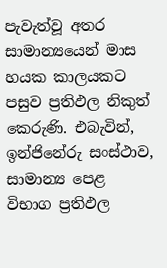පැවැත්වූ අතර සාමාන්‍යයෙන් මාස හයක කාලයකට පසුව ප්‍රතිඵල නිකුත් කෙරුණි. එබැවින්, ඉන්ජිනේරු සංස්ථාව, සාමාන්‍ය පෙළ විභාග ප්‍රතිඵල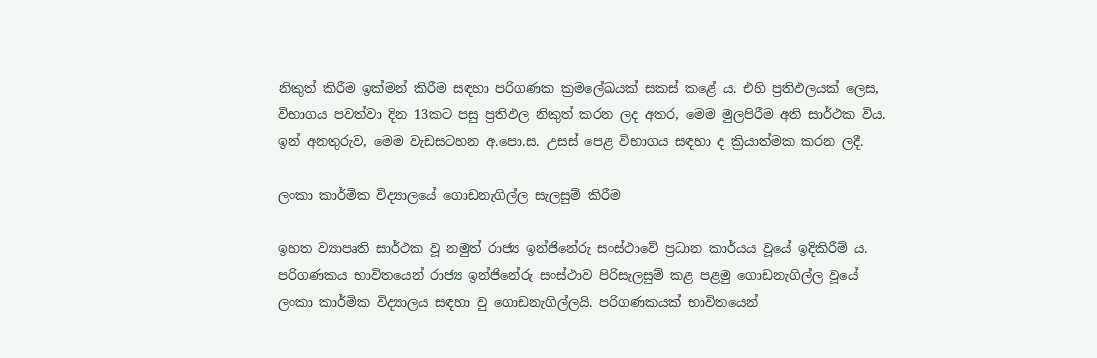නිකුත් කිරීම ඉක්මන් කිරීම සඳහා පරිගණක ක්‍රමලේඛයක් සකස් කළේ ය. එහි ප්‍රතිඵලයක් ලෙස, විභාගය පවත්වා දින 13කට පසු ප්‍රතිඵල නිකුත් කරන ලද අතර, මෙම මුලපිරීම අති සාර්ථක විය. ඉන් අනතුරුව, මෙම වැඩසටහන අ.පො.ස. උසස් පෙළ විභාගය සඳහා ද ක්‍රියාත්මක කරන ලදී.

ලංකා කාර්මික විද්‍යාලයේ ගොඩනැගිල්ල සැලසුම් කිරීම

ඉහත ව්‍යාපෘති සාර්ථක වූ නමුත් රාජ්‍ය ඉන්ජිනේරු සංස්ථාවේ ප්‍රධාන කාර්යය වූයේ ඉදිකිරීම් ය. පරිගණකය භාවිතයෙන් රාජ්‍ය ඉන්ජිනේරු සංස්ථාව පිරිසැලසුම් කළ පළමු ගොඩනැගිල්ල වූයේ ලංකා කාර්මික විද්‍යාලය සඳහා වු ගොඩනැගිල්ලයි. පරිගණකයක් භාවිතයෙන්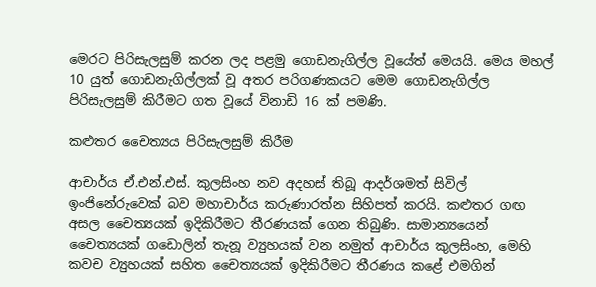මෙරට පිරිසැලසුම් කරන ලද පළමු ගොඩනැගිල්ල වූයේත් මෙයයි. මෙය මහල් 10 යුත් ගොඩනැගිල්ලක් වූ අතර පරිගණකයට මෙම ගොඩනැගිල්ල පිරිසැලසුම් කිරීමට ගත වූයේ විනාඩි 16 ක් පමණි.

කළුතර චෛත්‍යය පිරිසැලසුම් කිරීම

ආචාර්ය ඒ.එන්.එස්. කුලසිංහ නව අදහස් තිබූ ආදර්ශමත් සිවිල් ඉංජිනේරුවෙක් බව මහාචාර්ය කරුණාරත්න සිහිපත් කරයි. කළුතර ගඟ අසල චෛත්‍යයක් ඉදිකිරීමට තීරණයක් ගෙන තිබුණි. සාමාන්‍යයෙන් චෛත්‍යයක් ගඩොලින් තැනූ ව්‍යුහයක් වන නමුත් ආචාර්ය කුලසිංහ, මෙහි කවච ව්‍යුහයක් සහිත චෛත්‍යයක් ඉදිකිරීමට තීරණය කළේ එමගින්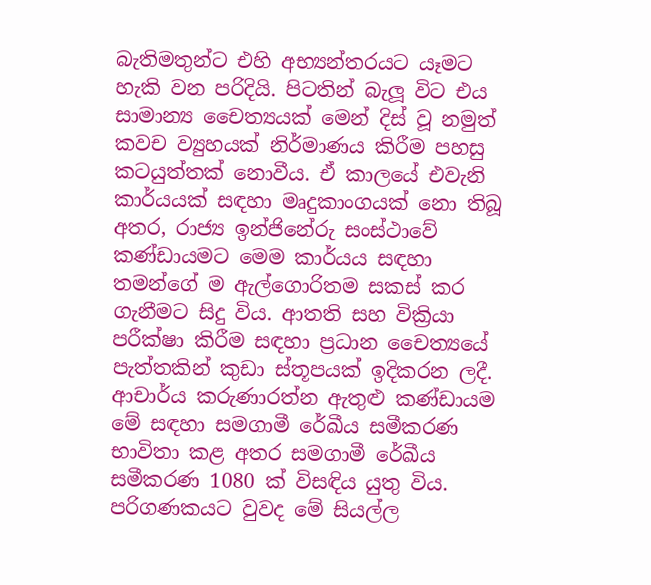බැතිමතුන්ට එහි අභ්‍යන්තරයට යෑමට හැකි වන පරිදියි. පිටතින් බැලූ විට එය සාමාන්‍ය චෛත්‍යයක් මෙන් දිස් වූ නමුත් කවච ව්‍යුහයක් නිර්මාණය කිරීම පහසු කටයුත්තක් නොවීය. ඒ කාලයේ එවැනි කාර්යයක් සඳහා මෘදුකාංගයක් නො තිබූ අතර, රාජ්‍ය ඉන්ජිනේරු සංස්ථාවේ කණ්ඩායමට මෙම කාර්යය සඳහා තමන්ගේ ම ඇල්ගොරිතම සකස් කර ගැනීමට සිදු විය. ආතති සහ වික්‍රියා පරීක්ෂා කිරීම සඳහා ප්‍රධාන චෛත්‍යයේ පැත්තකින් කුඩා ස්තූපයක් ඉදිකරන ලදී. ආචාර්ය කරුණාරත්න ඇතුළු කණ්ඩායම මේ සඳහා සමගාමී රේඛීය සමීකරණ භාවිතා කළ අතර සමගාමී රේඛීය සමීකරණ 1080 ක් විසඳිය යුතු විය. පරිගණකයට වුවද මේ සියල්ල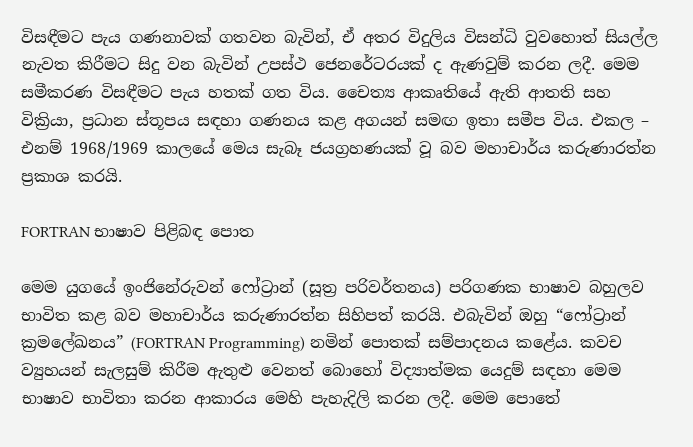විසඳීමට පැය ගණනාවක් ගතවන බැවින්, ඒ අතර විදුලිය විසන්ධි වුවහොත් සියල්ල නැවත කිරීමට සිදු වන බැවින් උපස්ථ ජෙනරේටරයක් ද ඇණවුම් කරන ලදී. මෙම සමීකරණ විසඳීමට පැය හතක් ගත විය. චෛත්‍ය ආකෘතියේ ඇති ආතති සහ වික්‍රියා, ප්‍රධාන ස්තූපය සඳහා ගණනය කළ අගයන් සමඟ ඉතා සමීප විය. එකල – එනම් 1968/1969 කාලයේ මෙය සැබෑ ජයග්‍රහණයක් වූ බව මහාචාර්ය කරුණාරත්න ප්‍රකාශ කරයි.

FORTRAN භාෂාව පිළිබඳ පොත

මෙම යුගයේ ඉංජිනේරුවන් ෆෝට්‍රාන් (සූත්‍ර පරිවර්තනය) පරිගණක භාෂාව බහුලව භාවිත කළ බව මහාචාර්ය කරුණාරත්න සිහිපත් කරයි. එබැවින් ඔහු “ෆෝට්‍රාන් ක්‍රමලේඛනය” (FORTRAN Programming) නමින් පොතක් සම්පාදනය කළේය. කවච ව්‍යුහයන් සැලසුම් කිරීම ඇතුළු වෙනත් බොහෝ විද්‍යාත්මක යෙදුම් සඳහා මෙම භාෂාව භාවිතා කරන ආකාරය මෙහි පැහැදිලි කරන ලදී. මෙම පොතේ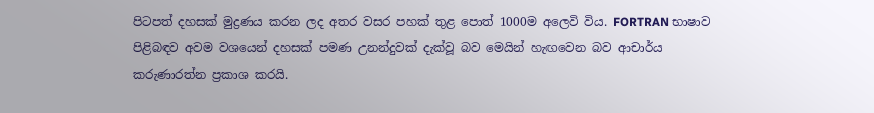පිටපත් දහසක් මුද්‍රණය කරන ලද අතර වසර පහක් තුළ පොත් 1000ම අලෙවි විය. FORTRAN භාෂාව පිළිබඳව අවම වශයෙන් දහසක් පමණ උනන්දුවක් දැක්වූ බව මෙයින් හැඟවෙන බව ආචාර්ය කරුණාරත්න ප්‍රකාශ කරයි.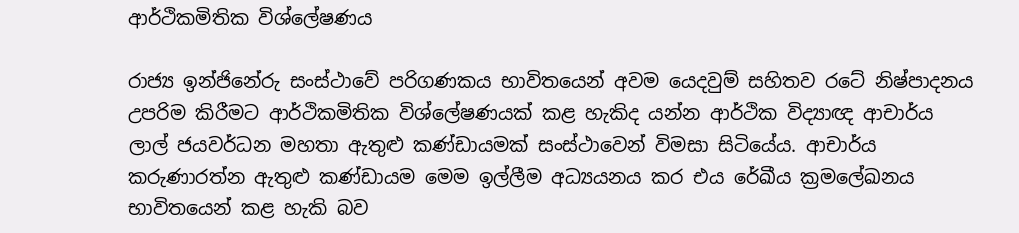ආර්ථිකමිතික විශ්ලේෂණය

රාජ්‍ය ඉන්ජිනේරු සංස්ථාවේ පරිගණකය භාවිතයෙන් අවම යෙදවුම් සහිතව රටේ නිෂ්පාදනය උපරිම කිරීමට ආර්ථිකමිතික විශ්ලේෂණයක් කළ හැකිද යන්න ආර්ථික විද්‍යාඥ ආචාර්ය ලාල් ජයවර්ධන මහතා ඇතුළු කණ්ඩායමක් සංස්ථාවෙන් විමසා සිටියේය. ආචාර්ය කරුණාරත්න ඇතුළු කණ්ඩායම මෙම ඉල්ලීම අධ්‍යයනය කර එය රේඛීය ක්‍රමලේඛනය භාවිතයෙන් කළ හැකි බව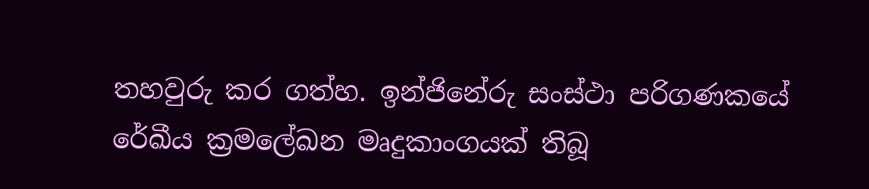තහවුරු කර ගත්හ. ඉන්ජිනේරු සංස්ථා පරිගණකයේ රේඛීය ක්‍රමලේඛන මෘදුකාංගයක් තිබූ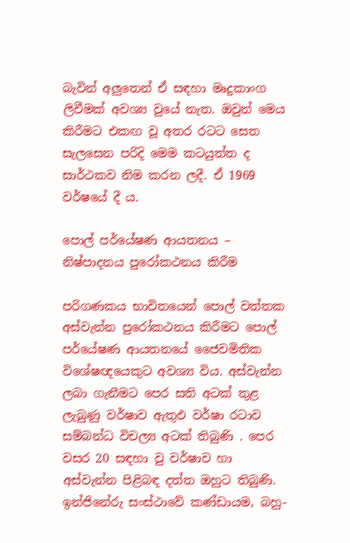බැවින් අලුතෙන් ඒ සඳහා මෘදුකාංග ලිවීමක් අවශ්‍ය වුයේ නැත. ඔවුන් මෙය කිරීමට එකඟ වූ අතර රටට සෙත සැලසෙන පරිදි මෙම කටයුත්ත ද සාර්ථකව නිම කරන ලදී. ඒ 1969 වර්ෂයේ දී ය.

පොල් පර්යේෂණ ආයතනය – නිෂ්පාදනය පුරෝකථනය කිරීම

පරිගණකය භාවිතයෙන් පොල් වත්තක අස්වැන්න පුරෝකථනය කිරීමට පොල් පර්යේෂණ ආයතනයේ ජෛවමිතික විශේෂඥයෙකුට අවශ්‍ය විය. අස්වැන්න ලබා ගැනීමට පෙර සති අටක් තුළ ලැබුණු වර්ෂාව ඇතුඵ වර්ෂා රටාව සම්බන්ධ විචල්‍ය අටක් තිබුණි . පෙර වසර 20 සඳහා වු වර්ෂාව හා අස්වැන්න පිළිබඳ දත්ත ඔහුට තිබුණි. ඉන්ජිනේරු සංස්ථාවේ කණ්ඩායම, බහු-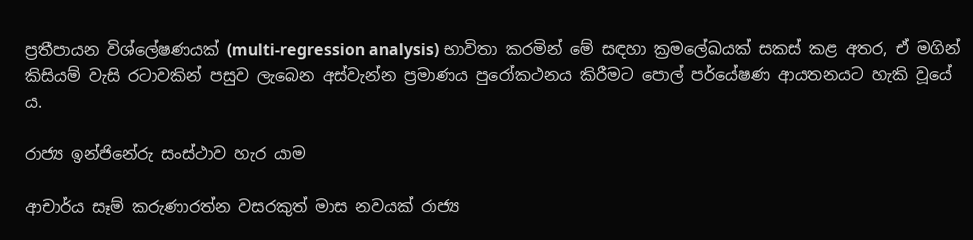ප්‍රතීපායන විශ්ලේෂණයක් (multi-regression analysis) භාවිතා කරමින් මේ සඳහා ක්‍රමලේඛයක් සකස් කළ අතර, ඒ මගින් කිසියම් වැසි රටාවකින් පසුව ලැබෙන අස්වැන්න ප්‍රමාණය පුරෝකථනය කිරීමට පොල් පර්යේෂණ ආයතනයට හැකි වූයේ ය.

රාජ්‍ය ඉන්ජිනේරු සංස්ථාව හැර යාම

ආචාර්ය සෑම් කරුණාරත්න වසරකුත් මාස නවයක් රාජ්‍ය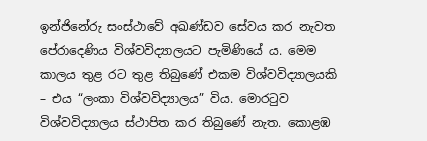ඉන්ජිනේරු සංස්ථාවේ අඛණ්ඩව සේවය කර නැවත පේරාදෙණිය විශ්වවිද්‍යාලයට පැමිණියේ ය. මෙම කාලය තුළ රට තුළ තිබුණේ එකම විශ්වවිද්‍යාලයකි – එය “ලංකා විශ්වවිද්‍යාලය” විය. මොරටුව විශ්වවිද්‍යාලය ස්ථාපිත කර තිබුණේ නැත. කොළඹ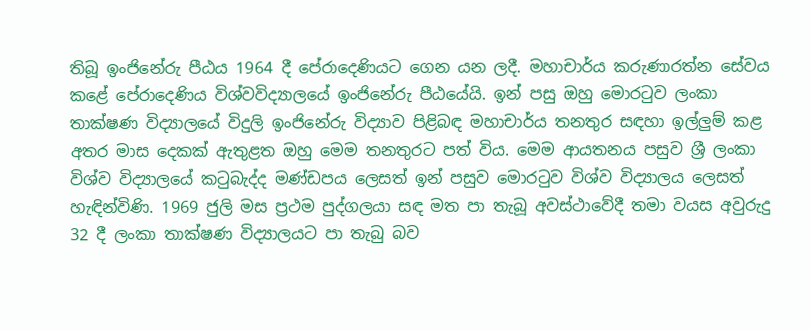තිබූ ඉංජිනේරු පීඨය 1964 දී පේරාදෙණියට ගෙන යන ලදී. මහාචාර්ය කරුණාරත්න සේවය කළේ පේරාදෙණිය විශ්වවිද්‍යාලයේ ඉංජිනේරු පීඨයේයි. ඉන් පසු ඔහු මොරටුව ලංකා තාක්ෂණ විද්‍යාලයේ විදුලි ඉංජිනේරු විද්‍යාව පිළිබඳ මහාචාර්ය තනතුර සඳහා ඉල්ලුම් කළ අතර මාස දෙකක් ඇතුළත ඔහු මෙම තනතුරට පත් විය. මෙම ආයතනය පසුව ශ්‍රී ලංකා විශ්ව විද්‍යාලයේ කටුබැද්ද මණ්ඩපය ලෙසත් ඉන් පසුව මොරටුව විශ්ව විද්‍යාලය ලෙසත් හැඳින්විණි. 1969 ජුලි මස ප්‍රථම පුද්ගලයා සඳ මත පා තැබූ අවස්ථාවේදී තමා වයස අවුරුදු 32 දී ලංකා තාක්ෂණ විද්‍යාලයට පා තැබු බව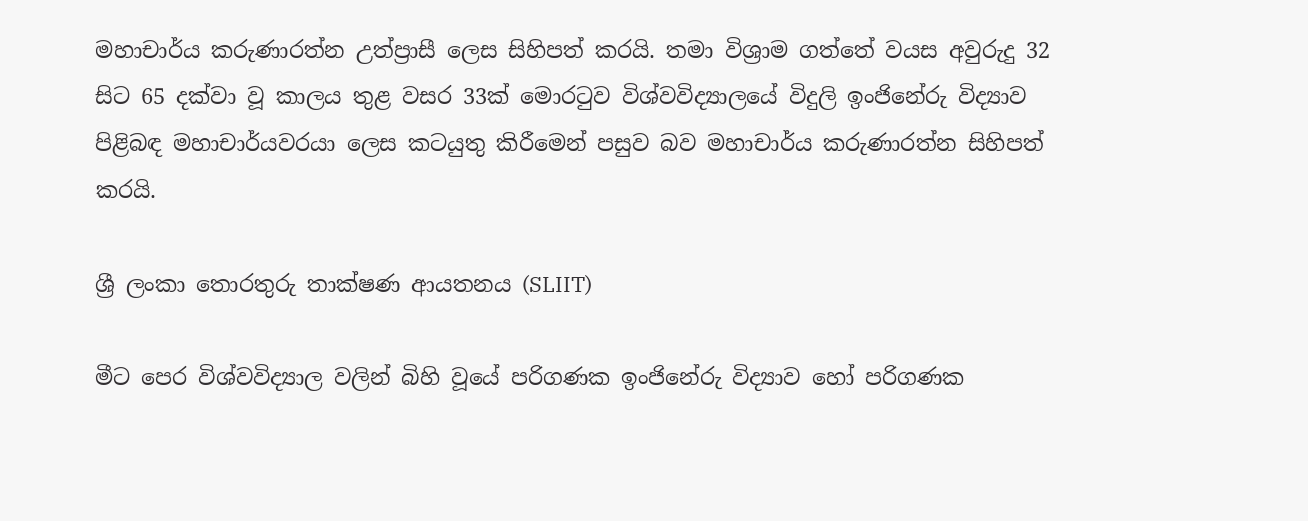මහාචාර්ය කරුණාරත්න උත්ප්‍රාසී ලෙස සිහිපත් කරයි. තමා විශ්‍රාම ගත්තේ වයස අවුරුදු 32 සිට 65 දක්වා වූ කාලය තුළ වසර 33ක් මොරටුව විශ්වවිද්‍යාලයේ විදුලි ඉංජිනේරු විද්‍යාව පිළිබඳ මහාචාර්යවරයා ලෙස කටයුතු කිරීමෙන් පසුව බව මහාචාර්ය කරුණාරත්න සිහිපත් කරයි.

ශ්‍රී ලංකා තොරතුරු තාක්ෂණ ආයතනය (SLIIT)

මීට පෙර විශ්වවිද්‍යාල වලින් බිහි වූයේ පරිගණක ඉංජිනේරු විද්‍යාව හෝ පරිගණක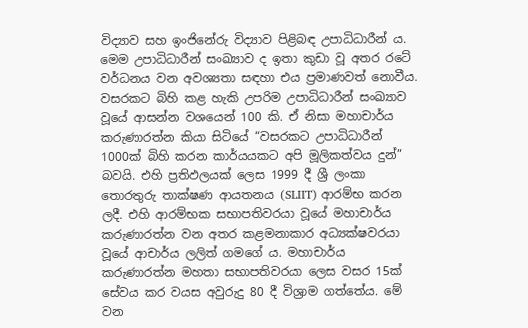විද්‍යාව සහ ඉංජිනේරු විද්‍යාව පිළිබඳ උපාධිධාරීන් ය. මෙම උපාධිධාරීන් සංඛ්‍යාව ද ඉතා කුඩා වූ අතර රටේ වර්ධනය වන අවශ්‍යතා සඳහා එය ප්‍රමාණවත් නොවීය. වසරකට බිහි කළ හැකි උපරිම උපාධිධාරීන් සංඛ්‍යාව වූයේ ආසන්න වශයෙන් 100 කි. ඒ නිසා මහාචාර්ය කරුණාරත්න කියා සිටියේ “වසරකට උපාධිධාරීන් 1000ක් බිහි කරන කාර්යයකට අපි මූලිකත්වය දුන්” බවයි. එහි ප්‍රතිඵලයක් ලෙස 1999 දී ශ්‍රී ලංකා තොරතුරු තාක්ෂණ ආයතනය (SLIIT) ආරම්භ කරන ලදී. එහි ආරම්භක සභාපතිවරයා වූයේ මහාචාර්ය කරුණාරත්න වන අතර කළමනාකාර අධ්‍යක්ෂවරයා වූයේ ආචාර්ය ලලිත් ගමගේ ය. මහාචාර්ය කරුණාරත්න මහතා සභාපතිවරයා ලෙස වසර 15ක් සේවය කර වයස අවුරුදු 80 දී විශ්‍රාම ගත්තේය. මේ වන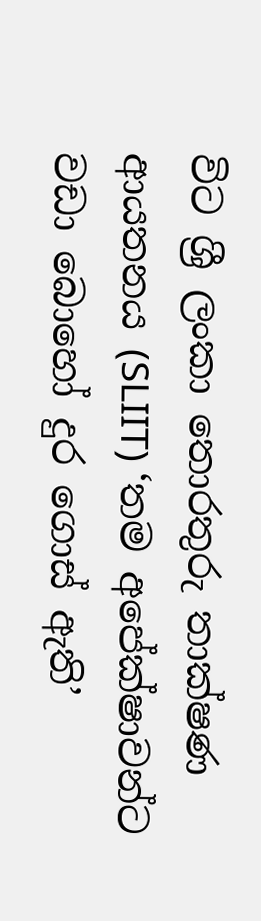විට ශ්‍රී ලංකා තොරතුරු තාක්ෂණ ආයතනය (SLIIT) ‘තම අපේක්ෂාවන්ට වඩා බොහෝ දුර ගොස් ඇති’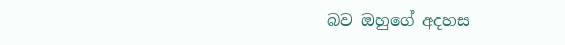බව ඔහුගේ අදහස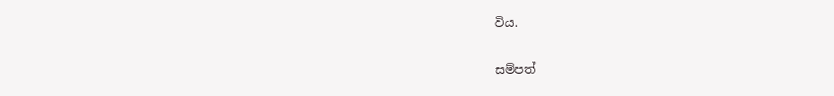විය.

සම්පත්